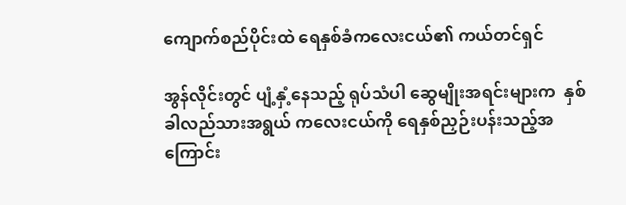ကျောက်စည်ပိုင်းထဲ ရေနှစ်ခံကလေးငယ်၏ ကယ်တင်ရှင်

အွန်လိုင်းတွင် ပျံ့နှံ့နေသည့် ရုပ်သံပါ ဆွေမျိုးအရင်းများက  နှစ်ခါလည်သားအရွယ် ကလေးငယ်ကို ရေနှစ်ညှဉ်းပန်းသည့်အကြောင်း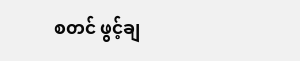စတင် ဖွင့်ချ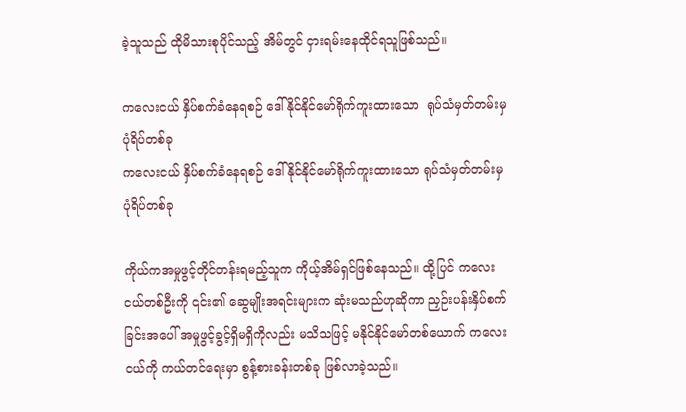ခဲ့သူသည် ထိုမိသားစုပိုင်သည့် အိမ်တွင် ငှားရမ်းနေထိုင်ရသူဖြစ်သည်။

ကလေးငယ် နှိပ်စက်ခံနေရစဉ် ဒေါ်နိုင်နိုင်‌မော်ရိုက်ကူးထားသော  ရုပ်သံမှတ်တမ်းမှ ပုံရိပ်တစ်ခု
ကလေးငယ် နှိပ်စက်ခံနေရစဉ် ဒေါ်နိုင်နိုင်‌မော်ရိုက်ကူးထားသော ရုပ်သံမှတ်တမ်းမှ ပုံရိပ်တစ်ခု

ကိုယ်ကအမှုဖွင့်တိုင်တန်းရမည့်သူက ကိုယ့်အိမ်ရှင်ဖြစ်နေသည်။ ထို့ပြင် ကလေးငယ်တစ်ဦးကို ၎င်း၏ ဆွေမျိုးအရင်းများက ဆုံးမသည်ဟုဆိုကာ ညှဉ်းပန်းနှိပ်စက်ခြင်းအပေါ် အမှုဖွင့်ခွင့်ရှိမရှိကိုလည်း မသိသဖြင့် မနိုင်နိုင်မော်တစ်ယောက် ကလေးငယ်ကို ကယ်တင်ရေးမှာ စွန့်စားခန်းတစ်ခု ဖြစ်လာခဲ့သည်။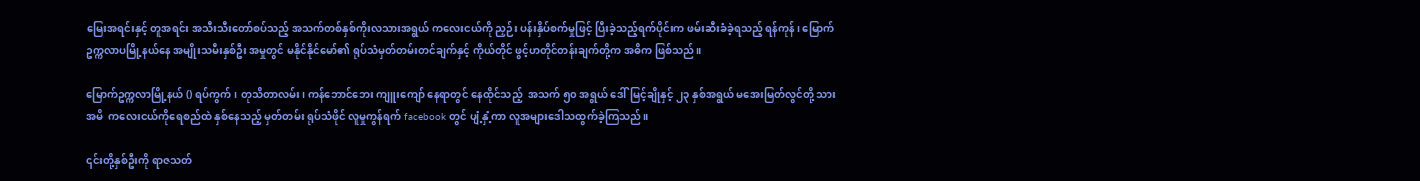မြေးအရင်းနှင့် တူအရင်း အသီးသီးတော်စပ်သည့် အသက်တစ်နှစ်ကိုးလသားအရွယ် ကလေးငယ်ကို ညှဉ်း ပန်းနှိပ်စက်မှုဖြင့် ပြီးခဲ့သည့်ရက်ပိုင်းက ဖမ်းဆီးခံခဲ့ရသည့် ရန်ကုန်၊ မြောက်ဥက္ကလာပမြို့နယ်နေ အမျိုးသမီးနှစ်ဦး အမှုတွင် မနိုင်နိုင်မော်၏ ရုပ်သံမှတ်တမ်းတင်ချက်နှင့် ကိုယ်တိုင် ဖွင့်ဟတိုင်တန်းချက်တို့က အဓိက ဖြစ်သည်။

မြောက်ဥက္ကလာမြို့နယ် () ရပ်ကွက်၊ တုသိတာလမ်း၊ ကန်ဘောင်ဘေး ကျူးကျော် နေရာတွင် နေထိုင်သည့်  အသက် ၅၀ အရွယ် ဒေါ်မြင့်ချိုနှင့် ၂၃ နှစ်အရွယ် မအေးမြတ်လွင်တို့ သားအမိ  ကလေးငယ်ကိုရေစည်ထဲ နှစ်နေသည့် မှတ်တမ်း ရုပ်သံဖိုင် လူမှုကွန်ရက် facebook တွင် ပျံ့နှံ့ကာ လူအများဒေါသထွက်ခဲ့ကြသည်။

၎င်းတို့နှစ်ဦးကို ရာဇသတ်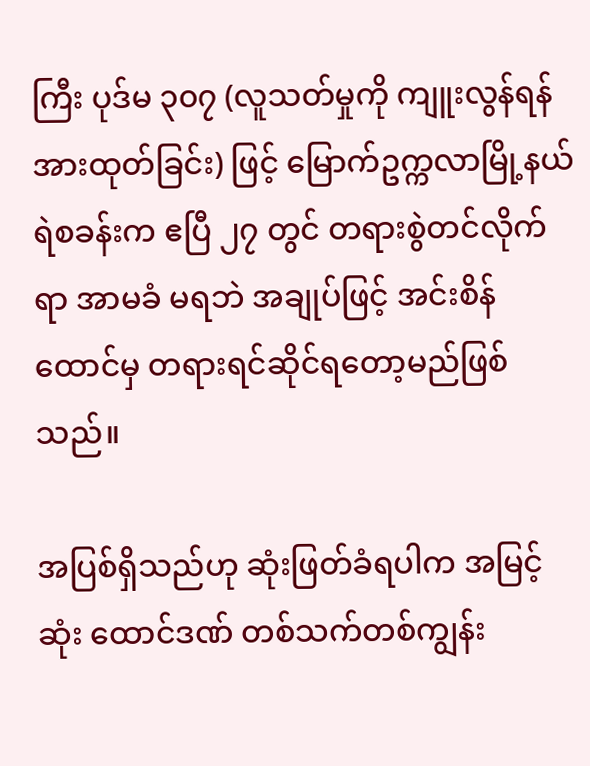ကြီး ပုဒ်မ ၃၀၇ (လူသတ်မှုကို ကျူးလွန်ရန် အားထုတ်ခြင်း) ဖြင့် မြောက်ဥက္ကလာမြို့နယ် ရဲစခန်းက ဧပြီ ၂၇ တွင် တရားစွဲတင်လိုက်ရာ အာမခံ မရဘဲ အချုပ်ဖြင့် အင်းစိန်ထောင်မှ တရားရင်ဆိုင်ရတော့မည်ဖြစ်သည်။

အပြစ်ရှိသည်ဟု ဆုံးဖြတ်ခံရပါက အမြင့်ဆုံး ထောင်ဒဏ် တစ်သက်တစ်ကျွန်း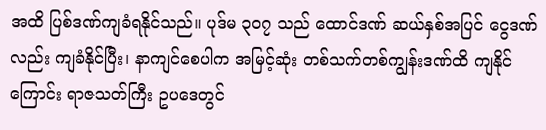အထိ ပြစ်ဒဏ်ကျခံရနိုင်သည်။ ပုဒ်မ ၃၀၇ သည် ထောင်ဒဏ် ဆယ်နှစ်အပြင် ငွေဒဏ်လည်း ကျခံနိုင်ပြီး၊ နာကျင်စေပါက အမြင့်ဆုံး တစ်သက်တစ်ကျွန်းဒဏ်ထိ ကျနိုင်ကြောင်း ရာဇသတ်ကြီး ဥပဒေတွင်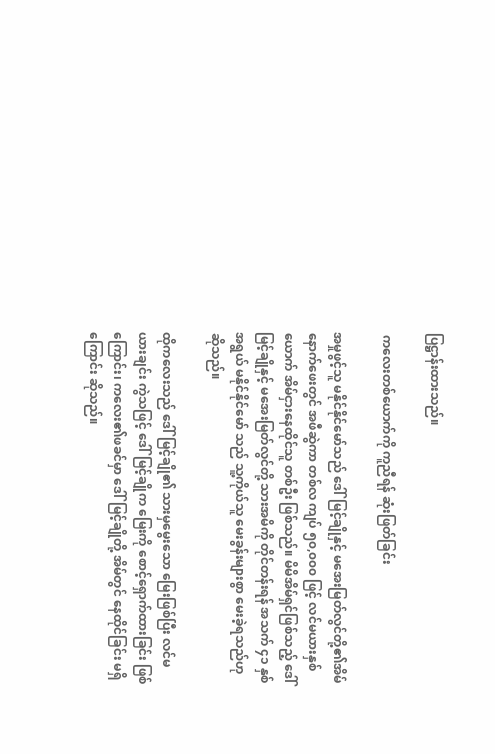ပြဋ္ဌာန်းထားသည်။

 ကလေးတစ်ယောက်ကို ကူညီရန် ဆုံးဖြတ်ခြင်း

အမှုဖွင့်သူ မနိုင်နိုင်မော်သည် ဒေါ်မြင့်ချိုနှင့် မအေးမြတ်လွင်တို့၏အိမ်နောက်ဖေးတွင် အဖီဆွဲကာ တစ်လ ကျပ် ၅၀,၀၀၀ ဖြင့် လင်မယားနှစ်ယောက် အိမ်ငှားနေထိုင်သူ တစ်ဦး ဖြစ်သည်။ မိမိအိမ်ရှင်ဖြစ်သည့် ဒေါ်မြင့်ချိုနှင့် မအေးမြတ်လွင်တို့ သားအမိကို တိုင်တန်းရန် အသက် ၄၁ နှစ်အရွယ် မနိုင်နိုင်မော် သည် သူ့ကိုယ်သူ မေးခွန်းများစွာ မေးခဲ့ရသည်ဟု ဆိုသည်။

ထိုကလေးသည် ဒေါ်မြင့်ချို၏ သားမှမွေးသော မြေးဖြစ်ပြီး လင်မယားချင်း ကွဲသဖြင့် ဒေါ်မြင့်ချိုက မြေးကို စောင့်ရှောက်ထားခြင်း ဖြစ်ကြောင်း၊ ကလေး၏ဖခင်မှာ ဒေါ်မြင့်ချိုတို့ အိမ်တွင် နေထိုင်ခြင်း မရှိကြောင်း ဆိုသည်။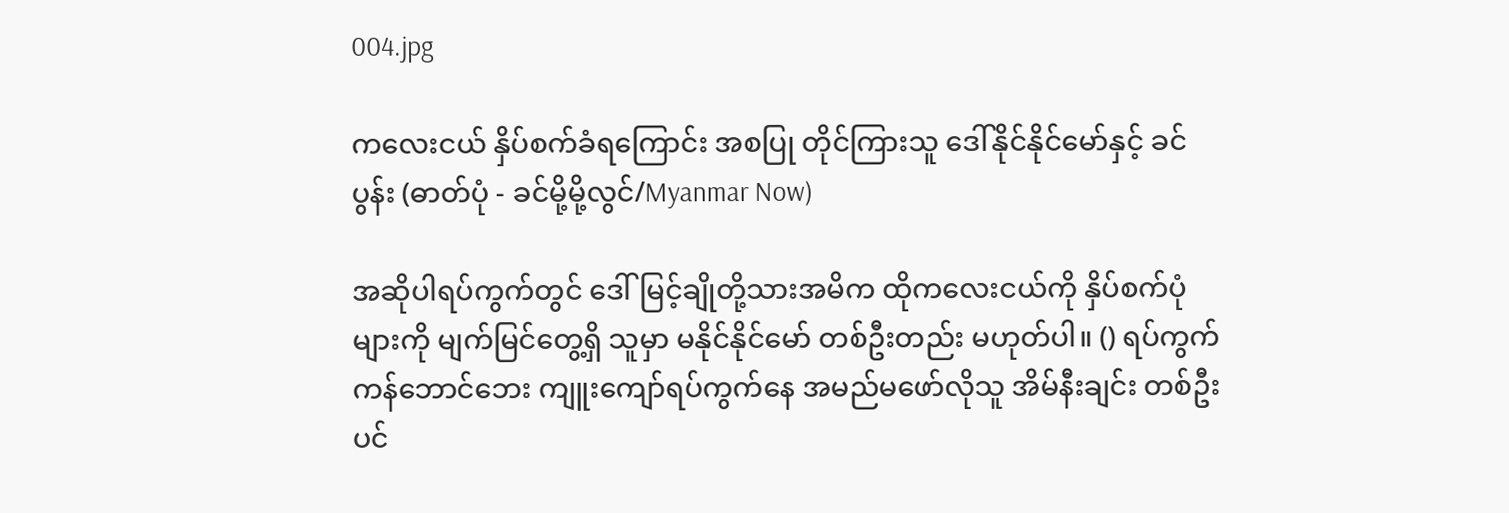004.jpg

ကလေးငယ် နှိပ်စက်ခံရကြောင်း အစပြု တိုင်ကြားသူ ဒေါ်‌နိုင်နိုင်မော်နှင့် ခင်ပွန်း (ဓာတ်ပုံ - ခင်မို့မို့လွင်/Myanmar Now)

အဆိုပါရပ်ကွက်တွင် ဒေါ်မြင့်ချိုတို့သားအမိက ထိုကလေးငယ်ကို နှိပ်စက်ပုံများကို မျက်မြင်တွေ့ရှိ သူမှာ မနိုင်နိုင်မော် တစ်ဦးတည်း မဟုတ်ပါ။ () ရပ်ကွက် ကန်ဘောင်ဘေး ကျူးကျော်ရပ်ကွက်နေ အမည်မဖော်လိုသူ အိမ်နီးချင်း တစ်ဦးပင်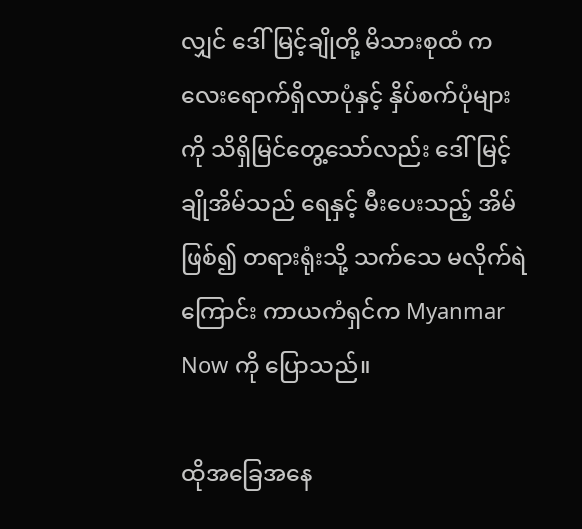လျှင် ဒေါ်မြင့်ချိုတို့ မိသားစုထံ ကလေးရောက်ရှိလာပုံနှင့် နှိပ်စက်ပုံများကို သိရှိမြင်တွေ့သော်လည်း ဒေါ်မြင့်ချိုအိမ်သည် ရေနှင့် မီးပေးသည့် အိမ်ဖြစ်၍ တရားရုံးသို့ သက်သေ မလိုက်ရဲကြောင်း ကာယကံရှင်က Myanmar Now ကို ပြောသည်။

ထိုအခြေအနေ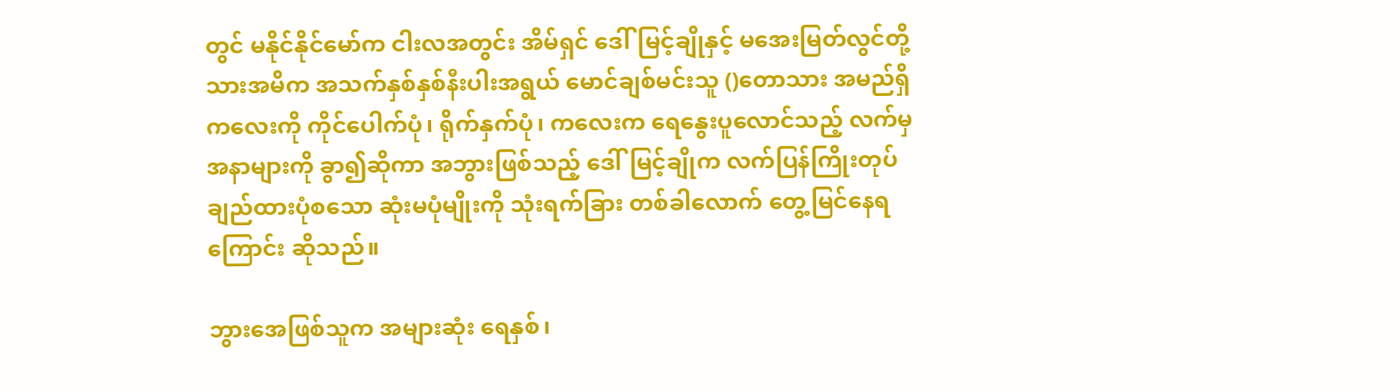တွင် မနိုင်နိုင်မော်က ငါးလအတွင်း အိမ်ရှင် ဒေါ်မြင့်ချိုနှင့် မအေးမြတ်လွင်တို့သားအမိက အသက်နှစ်နှစ်နီးပါးအရွယ် မောင်ချစ်မင်းသူ ()တောသား အမည်ရှိ ကလေးကို ကိုင်ပေါက်ပုံ၊ ရိုက်နှက်ပုံ၊ ကလေးက ရေနွေးပူလောင်သည့် လက်မှ အနာများကို ခွာ၍ဆိုကာ အဘွားဖြစ်သည့် ဒေါ်မြင့်ချိုက လက်ပြန်ကြိုးတုပ်ချည်ထားပုံစသော ဆုံးမပုံမျိုးကို သုံးရက်ခြား တစ်ခါလောက် တွေ့မြင်နေရကြောင်း ဆိုသည်။

ဘွားအေဖြစ်သူက အများဆုံး ရေနှစ်၊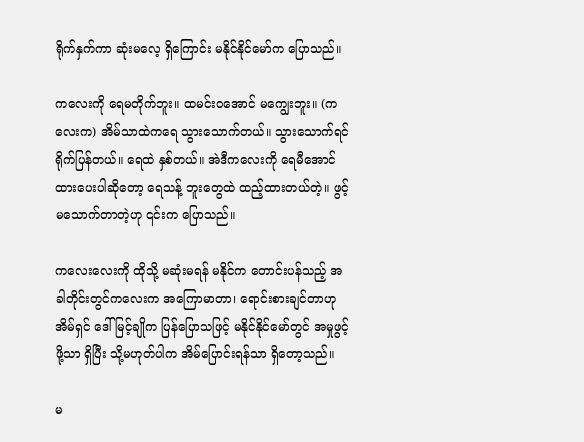ရိုက်နှက်ကာ ဆုံးမလေ့ ရှိကြောင်း မနိုင်နိုင်မော်က ပြောသည်။

ကလေးကို ရေမတိုက်ဘူး။ ထမင်းဝအောင် မကျွေးဘူး။ (ကလေးက) အိမ်သာထဲကရေ သွားသောက်တယ်။ သွားသောက်ရင် ရိုက်ပြန်တယ်။ ရေထဲ နှစ်တယ်။ အဲဒီကလေးကို ရေမီအောင် ထားပေးပါဆိုတော့ ရေသန့် ဘူးတွေထဲ ထည့်ထားတယ်တဲ့။ ဖွင့်မသောက်တာတဲ့ဟု ၎င်းက ပြောသည်။

ကလေးလေးကို ထိုသို့ မဆုံးမရန် မနိုင်က တောင်းပန်သည့် အခါတိုင်းတွင်ကလေးက အကြောမာတာ၊ ရောင်းစားချင်တာဟု အိမ်ရှင် ဒေါ်မြင့်ချိုက ပြန်ပြောသဖြင့် မနိုင်နိုင်မော်တွင် အမှုဖွင့်ဖို့သာ ရှိပြီး သို့မဟုတ်ပါက အိမ်ပြောင်းရန်သာ ရှိတော့သည်။

မ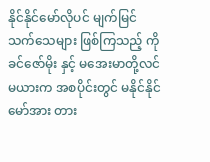နိုင်နိုင်မော်လိုပင် မျက်မြင်သက်သေများ ဖြစ်ကြသည့် ကိုခင်ဇော်မိုး နှင့် မအေးမာတို့လင်မယားက အစပိုင်းတွင် မနိုင်နိုင်မော်အား တား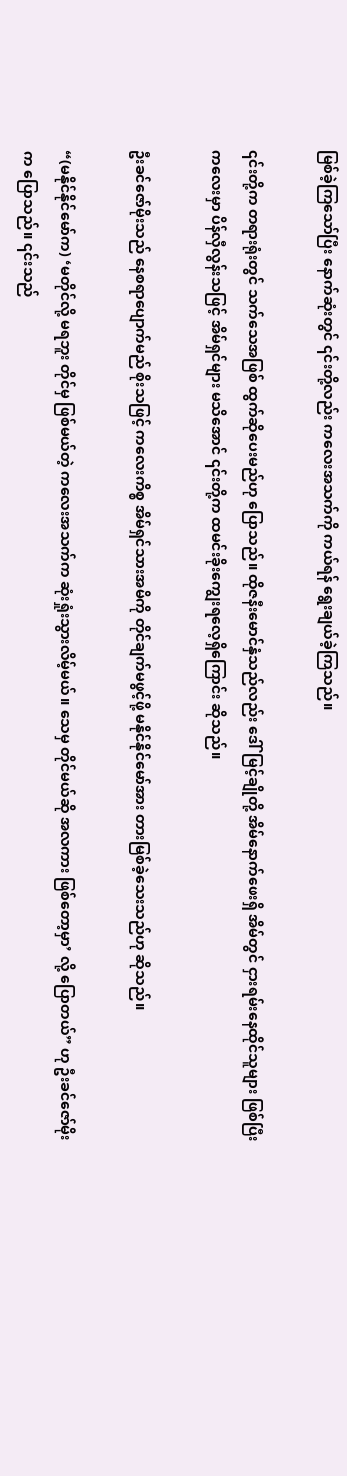မြစ်ခဲ့ကြသော်ပြီး နောက်ဆုံးတွင် ၎င်းတို့လည်း ကလေးအသက်ကို ကယ်ရန် ရွေးချယ်ခဲ့ကြသည်။

၎င်းတို့က တရားရုံးတွင် သက်သေအဖြစ် ထွက်ဆိုပေးမည်ဟု ပြောသည်။ ထိုဇနီးမောင်နှံသည်လည်း ဒေါ်မြင့်ချိုတို့ အိမ်နောက်ဖေးရှိ အိမ်တွင် ငှားရမ်းနေထိုင်သူများ ဖြစ်ပြီး ကလေးမှာ ပိန်လှီလွန်းသဖြင့် အိမ်ရှင်များ မသိအောင် ၎င်းတို့က ထမင်းခိုးကျွေးရလေ့ရှိကြောင်း ဆိုသည်။

ဦးခင်ဇော်မိုးသည် နေစရာပျောက်မည် စိုးသဖြင့် ကလေးကိစ္စ အိမ်ရှင်သားအမိကို တိုင်ချက်မဖွင့်ဖို့ မနိုင်နိုင်မော်အား တားမြစ်ခဲ့သေးသည်ဟု ဆိုသည်။

“(မနိုင်နိုင်မော်က) ‘မတိုင်လို့ မရဘူး တိုင်မှ ဖြစ်မယ်တဲ့ ကလေးအသက်က ဆုံးရှုံးသွားလိမ့်မယ်။ သေမှ တိုင်မယ်ဆို အလကား ဖြစ်တော့မှာ’ လို့ ပြောတယ်” ဟု ဦးခင်ဇော်မိုးက ပြောသည်။ ၎င်းသည်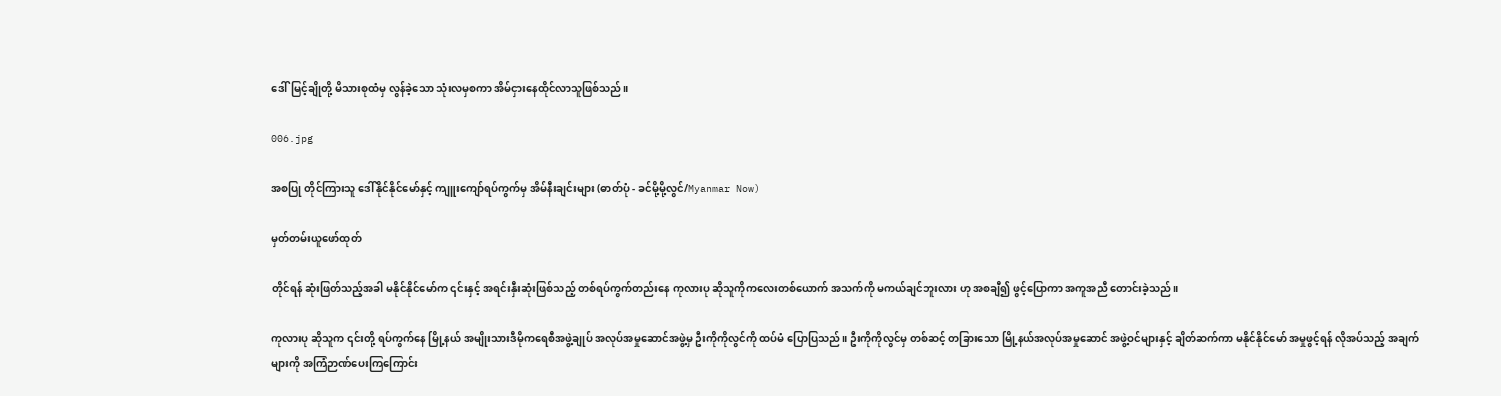ဒေါ်မြင့်ချိုတို့ မိသားစုထံမှ လွန်ခဲ့သော သုံးလမှစကာ အိမ်ငှားနေထိုင်လာသူဖြစ်သည်။

006.jpg

အစပြု တိုင်ကြားသူ ဒေါ်နိုင်နိုင်မော်နှင့် ကျူးကျော်ရပ်ကွက်မှ အိမ်နီးချင်းများ (ဓာတ်ပုံ - ခင်မို့မို့လွင်/Myanmar Now)

မှတ်တမ်းယူဖော်ထုတ်

တိုင်ရန် ဆုံးဖြတ်သည့်အခါ မနိုင်နိုင်မော်က ၎င်းနှင့် အရင်းနှီးဆုံးဖြစ်သည့် တစ်ရပ်ကွက်တည်းနေ ကုလားပု ဆိုသူကိုကလေးတစ်ယောက် အသက်ကို မကယ်ချင်ဘူးလား ဟု အစချီ၍ ဖွင့်ပြောကာ အကူအညီ တောင်းခဲ့သည်။

ကုလားပု ဆိုသူက ၎င်းတို့ ရပ်ကွက်နေ မြို့နယ် အမျိုးသားဒီမိုကရေစီအဖွဲ့ချုပ် အလုပ်အမှုဆောင်အဖွဲ့မှ ဦးကိုကိုလွင်ကို ထပ်မံ ပြောပြသည်။ ဦးကိုကိုလွင်မှ တစ်ဆင့် တခြားသော မြို့နယ်အလုပ်အမှုဆောင် အဖွဲ့ဝင်များနှင့် ချိတ်ဆက်ကာ မနိုင်နိုင်မော် အမှုဖွင့်ရန် လိုအပ်သည့် အချက်များကို အကြံဉာဏ်ပေးကြကြောင်း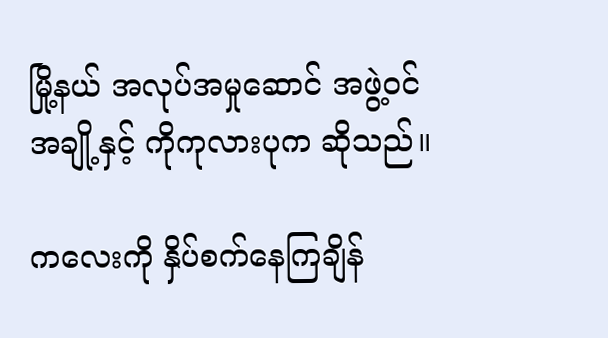မြို့နယ် အလုပ်အမှုဆောင် အဖွဲ့ဝင်အချို့နှင့် ကိုကုလားပုက ဆိုသည်။

ကလေးကို နှိပ်စက်နေကြချိန်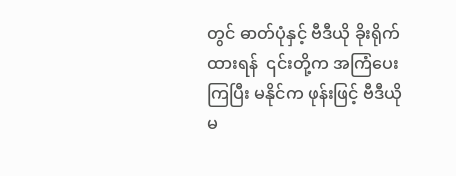တွင် ဓာတ်ပုံနှင့် ဗီဒီယို ခိုးရိုက်ထားရန်  ၎င်းတို့က အကြံပေးကြပြီး မနိုင်က ဖုန်းဖြင့် ဗီဒီယို မ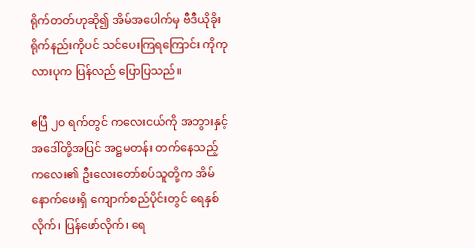ရိုက်တတ်ဟုဆို၍ အိမ်အပေါက်မှ ဗီဒီယိုခိုးရိုက်နည်းကိုပင် သင်ပေးကြရကြောင်း ကိုကုလားပုက ပြန်လည် ပြောပြသည်။

ဧပြီ ၂၀ ရက်တွင် ကလေးငယ်ကို အဘွားနှင့် အဒေါ်တို့အပြင် အဋ္ဌမတန်း တက်နေသည့် ကလေး၏ ဦးလေးတော်စပ်သူတို့က အိမ်နောက်ဖေးရှိ ကျောက်စည်ပိုင်းတွင် ရေနှစ်လိုက်၊ ပြန်ဖော်လိုက်၊ ရေ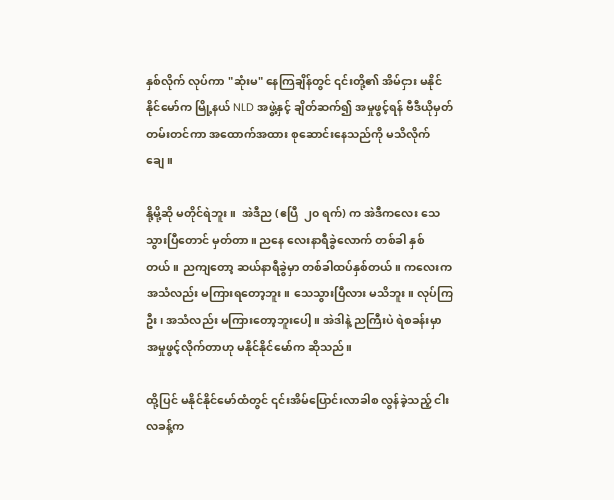နှစ်လိုက် လုပ်ကာ "ဆုံးမ" နေကြချိန်တွင် ၎င်းတို့၏ အိမ်ငှား မနိုင်နိုင်မော်က မြို့နယ် NLD အဖွဲ့နှင့် ချိတ်ဆက်၍ အမှုဖွင့်ရန် ဗီဒီယိုမှတ်တမ်းတင်ကာ အထောက်အထား စုဆောင်းနေသည်ကို မသိလိုက်ချေ။

နို့မို့ဆို မတိုင်ရဲဘူး။  အဲဒီည (ဧပြီ  ၂၀ ရက်) က အဲဒီကလေး သေသွားပြီတောင် မှတ်တာ။ ညနေ လေးနာရီခွဲလောက် တစ်ခါ နှစ်တယ်။ ညကျတော့ ဆယ်နာရီခွဲမှာ တစ်ခါထပ်နှစ်တယ်။ ကလေးက အသံလည်း မကြားရတော့ဘူး။ သေသွားပြီလား မသိဘူး။ လုပ်ကြဦး၊ အသံလည်း မကြားတော့ဘူးပေါ့။ အဲဒါနဲ့ ညကြီးပဲ ရဲစခန်းမှာ အမှုဖွင့်လိုက်တာဟု မနိုင်နိုင်မော်က ဆိုသည်။

ထို့ပြင် မနိုင်နိုင်မော်ထံတွင် ၎င်းအိမ်ပြောင်းလာခါစ လွန်ခဲ့သည့် ငါးလခန့်က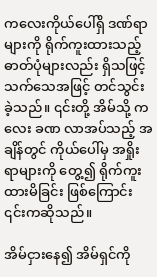ကလေးကိုယ်ပေါ်ရှိ ဒဏ်ရာများကို ရိုက်ကူးထားသည့် ဓာတ်ပုံများလည်း ရှိသဖြင့် သက်သေအဖြင့် တင်သွင်းခဲ့သည်။ ၎င်းတို့ အိမ်သို့ ကလေး ခဏ လာအပ်သည့် အချိန်တွင် ကိုယ်ပေါ်မှ အရှိုးရာများကို တွေ့၍ ရိုက်ကူးထားမိခြင်း ဖြစ်ကြောင်း ၎င်းကဆိုသည်။

အိမ်ငှားနေ၍ အိမ်ရှင်ကို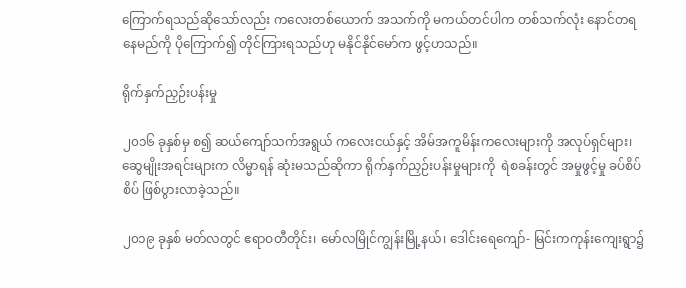ကြောက်ရသည်ဆိုသော်လည်း ကလေးတစ်ယောက် အသက်ကို မကယ်တင်ပါက တစ်သက်လုံး နောင်တရနေမည်ကို ပိုကြောက်၍ တိုင်ကြားရသည်ဟု မနိုင်နိုင်မော်က ဖွင့်ဟသည်။

ရိုက်နှက်ညှဉ်းပန်းမှု

၂၀၁၆ ခုနှစ်မှ စ၍ ဆယ်ကျော်သက်အရွယ် ကလေးငယ်နှင့် အိမ်အကူမိန်းကလေးများကို အလုပ်ရှင်များ၊ ဆွေမျိုးအရင်းများက လိမ္မာရန် ဆုံးမသည်ဆိုကာ ရိုက်နှက်ညှဉ်းပန်းမှုများကို  ရဲစခန်းတွင် အမှုဖွင့်မှု ခပ်စိပ်စိပ် ဖြစ်ပွားလာခဲ့သည်။

၂၀၁၉ ခုနှစ် မတ်လတွင် ဧရာဝတီတိုင်း၊ မော်လမြိုင်ကျွန်းမြို့နယ်၊ ဒေါင်းရေကျော်- မြင်းကကုန်းကျေးရွာ၌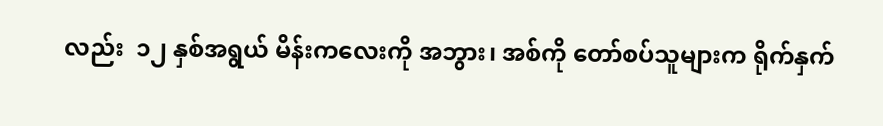လည်း  ၁၂ နှစ်အရွယ် မိန်းကလေးကို အဘွား၊ အစ်ကို တော်စပ်သူများက ရိုက်နှက်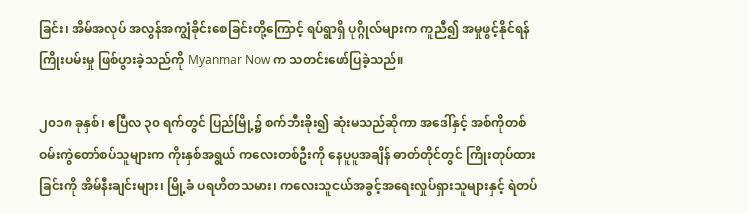ခြင်း၊ အိမ်အလုပ် အလွန်အကျွံခိုင်းစေခြင်းတို့ကြောင့် ရပ်ရွာရှိ ပုဂ္ဂိုလ်များက ကူညီ၍ အမှုဖွင့်နိုင်ရန် ကြိုးပမ်းမှု ဖြစ်ပွားခဲ့သည်ကို Myanmar Now က သတင်းဖော်ပြခဲ့သည်။

၂၀၁၈ ခုနှစ်၊ ဧပြီလ ၃၀ ရက်တွင် ပြည်မြို့၌ စက်ဘီးခိုး၍ ဆုံးမသည်ဆိုကာ အဒေါ်နှင့် အစ်ကိုတစ်ဝမ်းကွဲတော်စပ်သူများက ကိုးနှစ်အရွယ် ကလေးတစ်ဦးကို နေပူပူအချိန် ဓာတ်တိုင်တွင် ကြိုးတုပ်ထားခြင်းကို အိမ်နီးချင်းများ၊ မြို့ခံ ပရဟိတသမား၊ ကလေးသူငယ်အခွင့်အရေးလှုပ်ရှားသူများနှင့် ရဲတပ်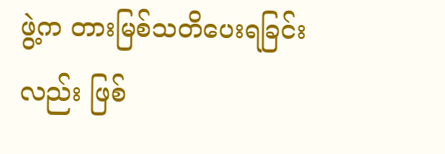ဖွဲ့က တားမြစ်သတိပေးရခြင်းလည်း ဖြစ်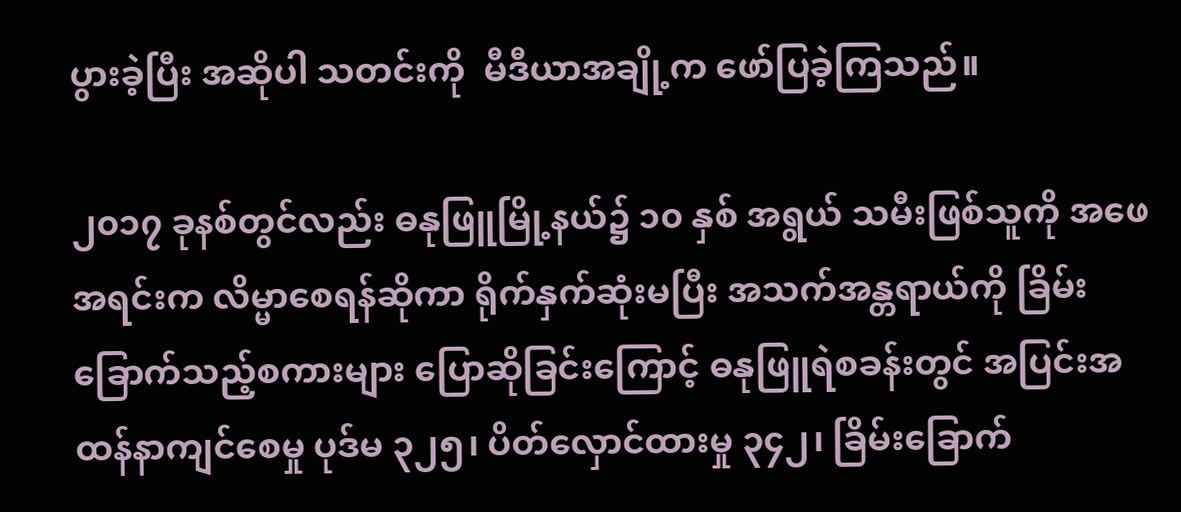ပွားခဲ့ပြီး အဆိုပါ သတင်းကို  မီဒီယာအချို့က ဖော်ပြခဲ့ကြသည်။

၂၀၁၇ ခုနစ်တွင်လည်း ဓနုဖြူမြို့နယ်၌ ၁၀ နှစ် အရွယ် သမီးဖြစ်သူကို အဖေအရင်းက လိမ္မာစေရန်ဆိုကာ ရိုက်နှက်ဆုံးမပြီး အသက်အန္တရာယ်ကို ခြိမ်းခြောက်သည့်စကားများ ပြောဆိုခြင်းကြောင့် ဓနုဖြူရဲစခန်းတွင် အပြင်းအထန်နာကျင်စေမှု ပုဒ်မ ၃၂၅၊ ပိတ်လှောင်ထားမှု ၃၄၂၊ ခြိမ်းခြောက်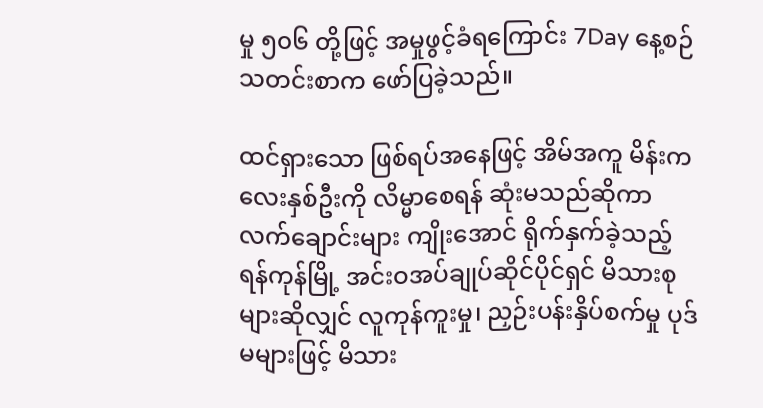မှု ၅၀၆ တို့ဖြင့် အမှုဖွင့်ခံရကြောင်း 7Day နေ့စဉ်သတင်းစာက ဖော်ပြခဲ့သည်။

ထင်ရှားသော ဖြစ်ရပ်အနေဖြင့် အိမ်အကူ မိန်းကလေးနှစ်ဦးကို လိမ္မာစေရန် ဆုံးမသည်ဆိုကာ လက်ချောင်းများ ကျိုးအောင် ရိုက်နှက်ခဲ့သည့် ရန်ကုန်မြို့ အင်းဝအပ်ချုပ်ဆိုင်ပိုင်ရှင် မိသားစုများဆိုလျှင် လူကုန်ကူးမှု၊ ညှဉ်းပန်းနှိပ်စက်မှု ပုဒ်မများဖြင့် မိသား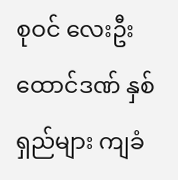စုဝင် လေးဦး ထောင်ဒဏ် နှစ်ရှည်များ ကျခံ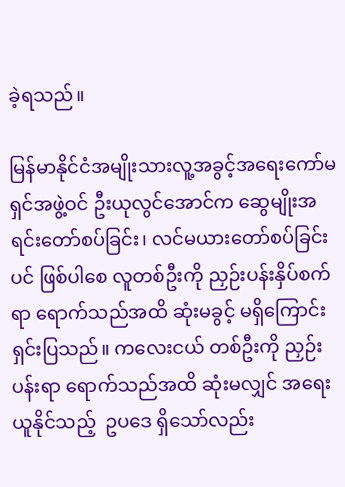ခဲ့ရသည်။

မြန်မာနိုင်ငံအမျိုးသားလူ့အခွင့်အရေးကော်မရှင်အဖွဲ့ဝင် ဦးယုလွင်အောင်က ဆွေမျိုးအရင်းတော်စပ်ခြင်း၊ လင်မယားတော်စပ်ခြင်းပင် ဖြစ်ပါစေ လူတစ်ဦးကို ညှဉ်းပန်းနှိပ်စက်ရာ ရောက်သည်အထိ ဆုံးမခွင့် မရှိကြောင်း ရှင်းပြသည်။ ကလေးငယ် တစ်ဦးကို ညှဉ်းပန်းရာ ရောက်သည်အထိ ဆုံးမလျှင် အရေးယူနိုင်သည့်  ဥပဒေ ရှိသော်လည်း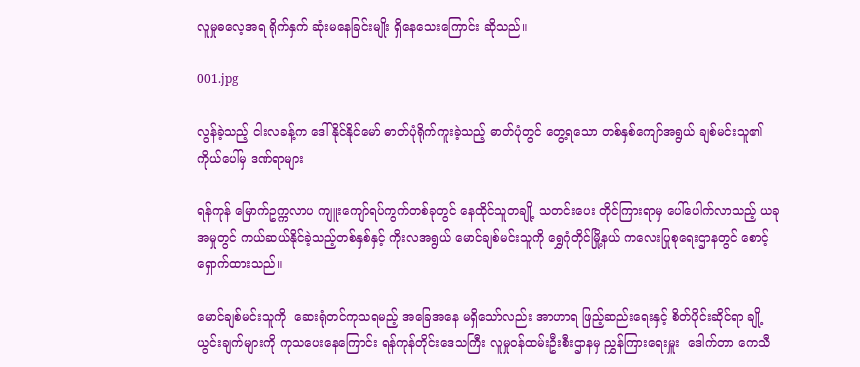လူမှုဓလေ့အရ ရိုက်နှက် ဆုံးမနေခြင်းမျိုး ရှိနေသေးကြောင်း ဆိုသည်။

001.jpg

လွန်ခဲ့သည့် ငါးလခန့်က ဒေါ်နိုင်နိုင်မော် ဓာတ်ပုံရိုက်ကူးခဲ့သည့် ဓာတ်ပုံတွင် တွေ့ရသော တစ်နှစ်ကျော်အရွယ် ချစ်မင်းသူ၏ ကိုယ်ပေါ်မှ ဒဏ်ရာများ

ရန်ကုန် မြောက်ဥက္ကလာပ ကျူးကျော်ရပ်ကွက်တစ်ခုတွင် နေထိုင်သူတချို့ သတင်းပေး တိုင်ကြားရာမှ ပေါ်ပေါက်လာသည့် ယခု အမှုတွင် ကယ်ဆယ်နိုင်ခဲ့သည့်တစ်နှစ်နှင့် ကိုးလအရွယ် မောင်ချစ်မင်းသူကို ရွှေဂုံတိုင်မြို့နယ် ကလေးပြုစုရေးဌာနတွင် စောင့်ရှောက်ထားသည်။

မောင်ချစ်မင်းသူကို  ဆေးရုံတင်ကုသရမည့် အခြေအနေ မရှိသော်လည်း အာဟာရ ဖြည့်ဆည်းရေးနှင့် စိတ်ပိုင်းဆိုင်ရာ ချို့ယွင်းချက်များကို ကုသပေးနေကြောင်း ရန်ကုန်တိုင်းဒေသကြီး လူမှုဝန်ထမ်းဦးစီးဌာနမှ ညွှန်ကြားရေးမှူး  ဒေါက်တာ ကေသီ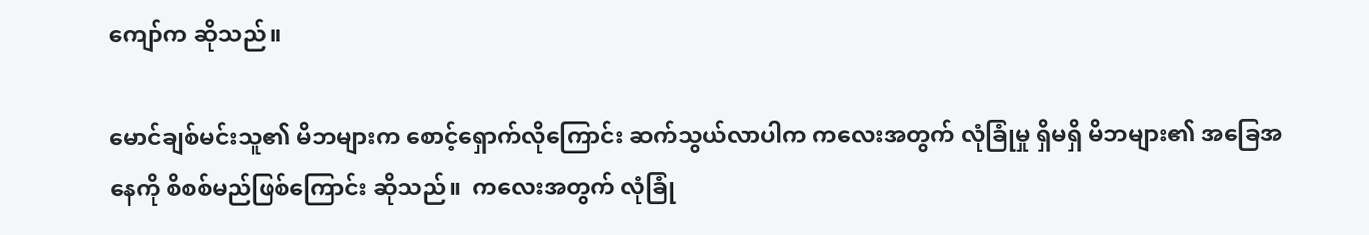ကျော်က ဆိုသည်။

မောင်ချစ်မင်းသူ၏ မိဘများက စောင့်ရှောက်လိုကြောင်း ဆက်သွယ်လာပါက ကလေးအတွက် လုံခြုံမှု ရှိမရှိ မိဘများ၏ အခြေအနေကို စိစစ်မည်ဖြစ်ကြောင်း ဆိုသည်။  ကလေးအတွက် လုံခြုံ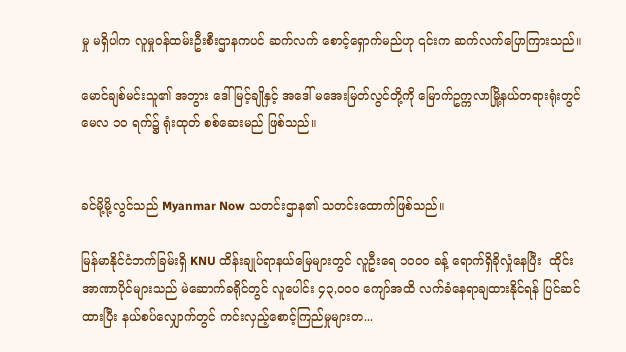မှု မရှိပါက လူမှုဝန်ထမ်းဦးစီးဌာနကပင် ဆက်လက် စောင့်ရှောက်မည်ဟု ၎င်းက ဆက်လက်ပြောကြားသည်။

မောင်ချစ်မင်းသူ၏ အဘွား ဒေါ်မြင့်ချိုနှင့် အဒေါ် မအေးမြတ်လွင်တို့ကို မြောက်ဥက္ကလာမြို့နယ်တရားရုံးတွင် မေလ ၁၀ ရက်၌ ရုံးထုတ် စစ်ဆေးမည် ဖြစ်သည်။


ခင်မို့မို့လွင်သည် Myanmar Now သတင်းဌာန၏ သတင်းထောက်ဖြစ်သည်။

မြန်မာနိုင်ငံဘက်ခြမ်းရှိ KNU ထိန်းချုပ်ရာနယ်မြေများတွင် လူဦးရေ ၁၀၀၀ ခန့် ရောက်ရှိခိုလှုံနေပြီး  ထိုင်းအာဏာပိုင်များသည် မဲဆောက်ခရိုင်တွင် လူပေါင်း ၄၃,၀၀၀ ကျော်အထိ လက်ခံနေရာချထားနိုင်ရန် ပြင်ဆင်ထားပြီး နယ်စပ်လျှောက်တွင် ကင်းလှည့်စောင့်ကြည်မှုများတ...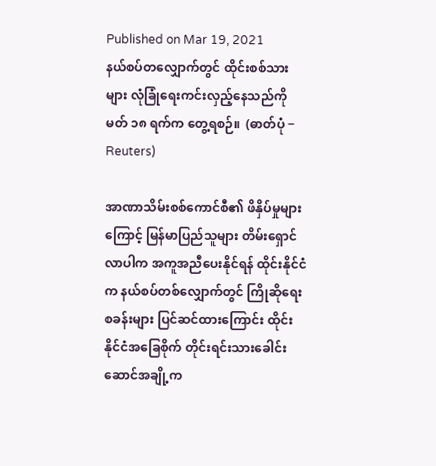Published on Mar 19, 2021
နယ်စပ်တလျှောက်တွင် ထိုင်းစစ်သားများ လုံခြုံရေးကင်းလှည့်နေသည်ကို မတ် ၁၈ ရက်က တွေ့ရစဉ်။  (ဓာတ်ပုံ − Reuters)

အာဏာသိမ်းစစ်ကောင်စီ၏ ဖိနှိပ်မှုများကြောင့် မြန်မာပြည်သူများ တိမ်းရှောင်လာပါက အကူအညီပေးနိုင်ရန် ထိုင်းနိုင်ငံက နယ်စပ်တစ်လျှောက်တွင် ကြိုဆိုရေးစခန်းများ ပြင်ဆင်ထားကြောင်း ထိုင်းနိုင်ငံအခြေစိုက် တိုင်းရင်းသားခေါင်းဆောင်အချို့က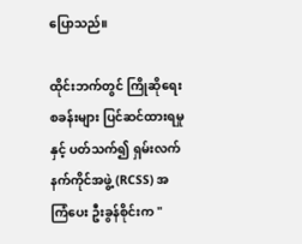ပြောသည်။

ထိုင်းဘက်တွင် ကြိုဆိုရေးစခန်းများ ပြင်ဆင်ထားရမှုနှင့် ပတ်သက်၍ ရှမ်းလက်နက်ကိုင်အဖွဲ့ (RCSS) အကြံပေး ဦးခွန်စိုင်းက "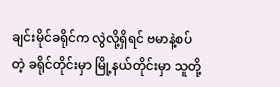ချင်းမိုင်ခရိုင်က လွဲလို့ရှိရင် ဗမာနဲ့စပ်တဲ့ ခရိုင်တိုင်းမှာ မြို့နယ်တိုင်းမှာ သူတို့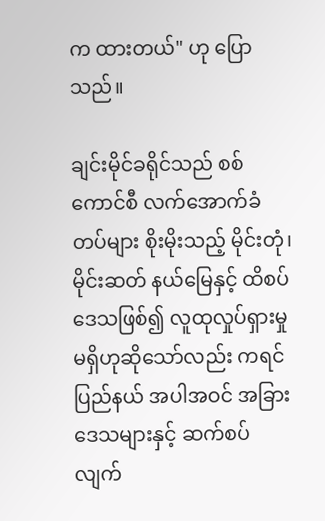က ထားတယ်" ဟု ပြောသည်။

ချင်းမိုင်ခရိုင်သည် စစ်ကောင်စီ လက်အောက်ခံတပ်များ စိုးမိုးသည့် မိုင်းတုံ၊ မိုင်းဆတ် နယ်မြေနှင့် ထိစပ်ဒေသဖြစ်၍ လူထုလှုပ်ရှားမှု မရှိဟုဆိုသော်လည်း ကရင်ပြည်နယ် အပါအဝင် အခြားဒေသများနှင့် ဆက်စပ်လျက်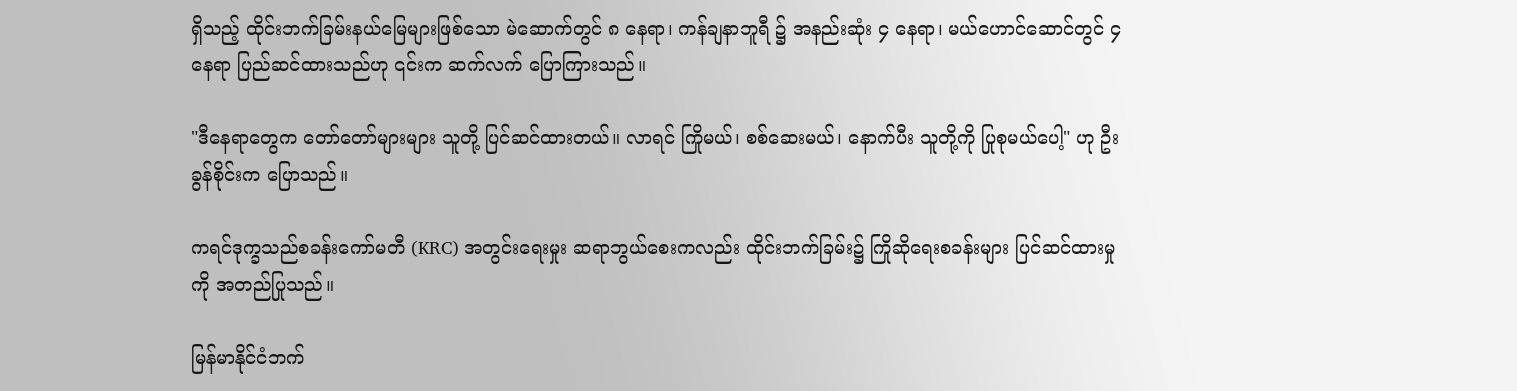ရှိသည့် ထိုင်းဘက်ခြမ်းနယ်မြေများဖြစ်သော မဲ‌ဆောက်တွင် ၈ နေရာ၊ ကန်ချနာဘူရီ ၌ အနည်းဆုံး ၄ နေရာ၊ မယ်ဟောင်ဆောင်တွင် ၄ နေရာ ပြည်ဆင်ထားသည်ဟု ၎င်းက ဆက်လက် ပြောကြားသည်။

"ဒီနေရာတွေက တော်တော်များများ သူတို့ ပြင်ဆင်ထားတယ်။ လာရင် ကြိုမယ်၊ စစ်ဆေးမယ်၊ နောက်ပီး သူတို့ကို ပြုစုမယ်ပေါ့" ဟု ဦးခွန်စိုင်းက ပြောသည်။

ကရင်ဒုက္ခသည်စခန်းကော်မတီ (KRC) အတွင်းရေးမှုး ဆရာဘွယ်စေးကလည်း ထိုင်းဘက်ခြမ်း၌ ကြိုဆိုရေးစခန်းများ ပြင်ဆင်ထားမှုကို အတည်ပြုသည်။

မြန်မာနိုင်ငံဘက်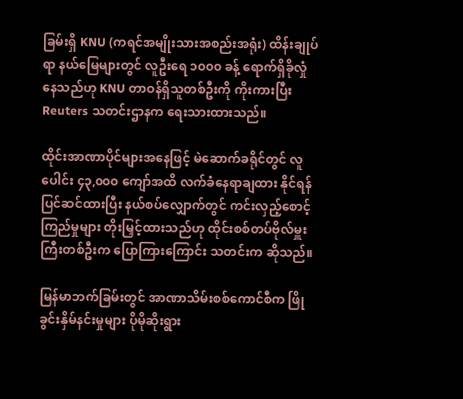ခြမ်းရှိ KNU (ကရင်အမျိုးသားအစည်းအရုံး) ထိန်းချုပ်ရာ နယ်မြေများတွင် လူဦးရေ ၁၀၀၀ ခန့် ရောက်ရှိခိုလှုံနေသည်ဟု KNU တာဝန်ရှိသူတစ်ဦးကို ကိုးကားပြီး Reuters သတင်းဌာနက ရေးသားထားသည်။

ထိုင်းအာဏာပိုင်များအနေဖြင့် မဲဆောက်ခရိုင်တွင် လူပေါင်း ၄၃,၀၀၀ ကျော်အထိ လက်ခံနေရာချထား နိုင်ရန် ပြင်ဆင်ထားပြီး နယ်စပ်လျှောက်တွင် ကင်းလှည့်စောင့်ကြည်မှုများ တိုးမြှင့်ထားသည်ဟု ထိုင်းစစ်တပ်ဗိုလ်မှူးကြီးတစ်ဦးက ပြောကြားကြောင်း သတင်းက ဆိုသည်။

မြန်မာဘက်ခြမ်းတွင် အာဏာသိမ်းစစ်ကောင်စီက ဖြိုခွင်းနှိမ်နင်းမှုများ ပိုမိုဆိုးရွား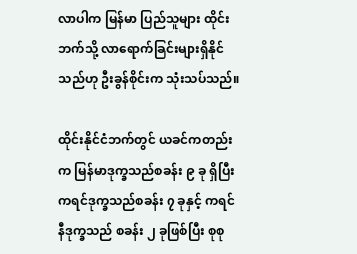လာပါက မြန်မာ ပြည်သူများ ထိုင်းဘက်သို့ လာရောက်ခြင်းများရှိနိုင်သည်ဟု ဦးခွန်စိုင်းက သုံးသပ်သည်။

ထိုင်းနိုင်ငံဘက်တွင် ယခင်ကတည်းက မြန်မာဒုက္ခသည်စခန်း ၉ ခု ရှိပြီး ကရင်ဒုက္ခသည်စခန်း ၇ ခုနှင့် ကရင်နီဒုက္ခသည် စခန်း ၂ ခုဖြစ်ပြီး စုစု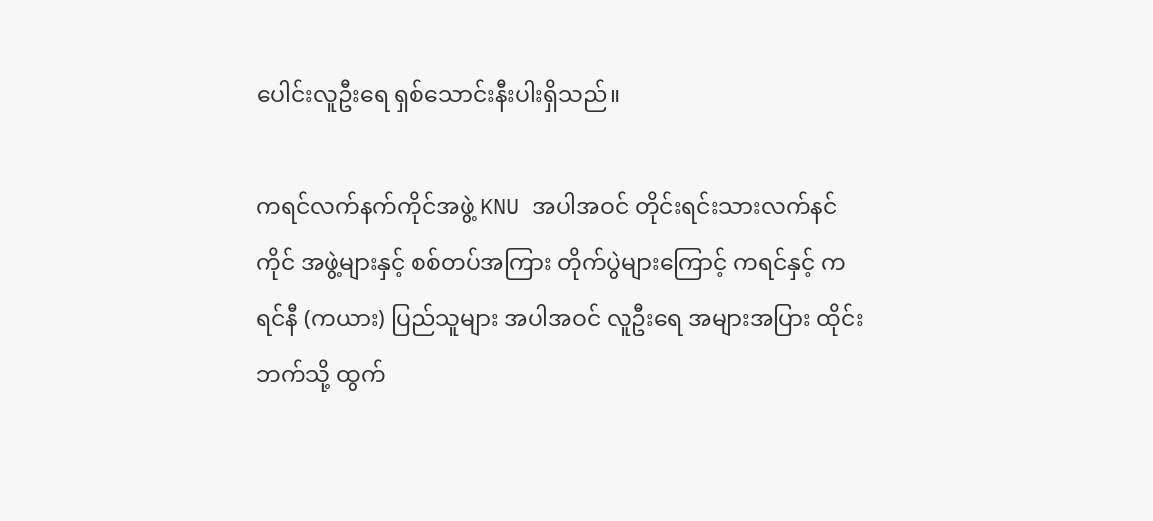ပေါင်းလူဦးရေ ရှစ်သောင်းနီးပါးရှိသည်။

ကရင်လက်နက်ကိုင်အဖွဲ့ KNU အပါအဝင် တိုင်းရင်းသားလက်နင်ကိုင် အဖွဲ့များနှင့် စစ်တပ်အကြား တိုက်ပွဲများကြောင့် ကရင်နှင့် ကရင်နီ (ကယား) ပြည်သူများ အပါအဝင် လူဦးရေ အများအပြား ထိုင်းဘက်သို့ ထွက်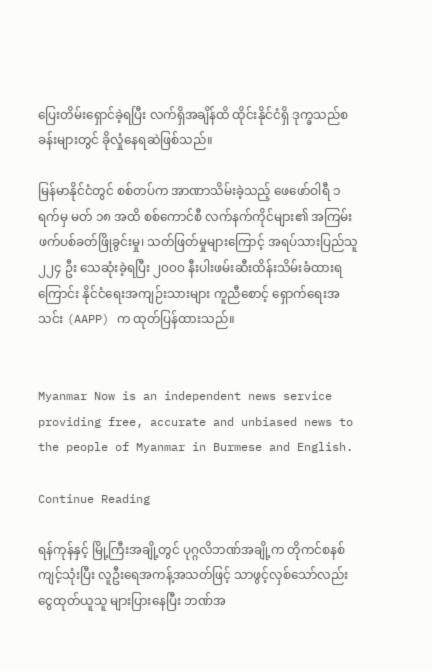ပြေးတိမ်းရှောင်ခဲ့ရပြီး လက်ရှိအချိန်ထိ ထိုင်းနိုင်ငံရှိ ဒုက္ခသည်စခန်းများတွင် ခိုလှုံနေရဆဲဖြစ်သည်။

မြန်မာနိုင်ငံတွင် စစ်တပ်က အာဏာသိမ်းခဲ့သည့် ဖေဖော်ဝါရီ ၁ ရက်မှ မတ် ၁၈ အထိ စစ်ကောင်စီ လက်နက်ကိုင်များ၏ အကြမ်းဖက်ပစ်ခတ်ဖြိုခွင်းမှု၊ သတ်ဖြတ်မှုများကြောင့် အရပ်သားပြည်သူ ၂၂၄ ဦး သေဆုံးခဲ့ရပြီး ၂၀၀၀ နီးပါးဖမ်းဆီးထိန်းသိမ်းခံထားရကြောင်း နိုင်ငံရေးအကျဉ်းသားများ ကူညီစောင့် ရှောက်ရေးအသင်း (AAPP) က ထုတ်ပြန်ထားသည်။


Myanmar Now is an independent news service providing free, accurate and unbiased news to the people of Myanmar in Burmese and English.

Continue Reading

ရန်ကုန်နှင့် မြို့ကြီးအချို့တွင် ပုဂ္ဂလိဘဏ်အချို့က တိုကင်စနစ်ကျင့်သုံးပြီး လူဦးရေအကန့်အသတ်ဖြင့် သာဖွင့်လှစ်သော်လည်း ငွေထုတ်ယူသူ များပြားနေပြီး ဘဏ်အ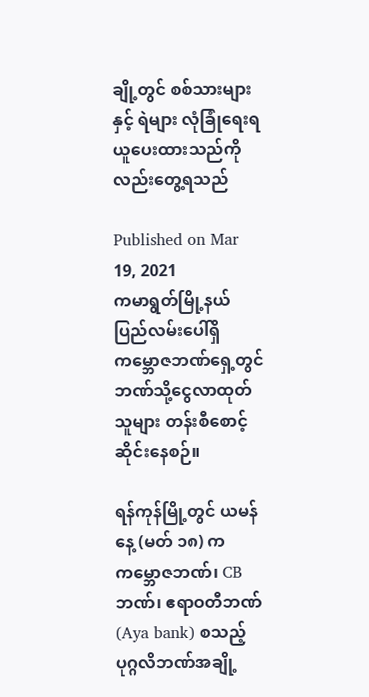ချို့တွင် စစ်သားများနှင့် ရဲများ လုံခြုံရေးရယူပေးထားသည်ကိုလည်းတွေ့ရသည်

Published on Mar 19, 2021
ကမာရွတ်မြို့နယ် ပြည်လမ်းပေါ်ရှိ ကမ္ဘောဇဘဏ်ရှေ့တွင် ဘဏ်သို့ငွေလာထုတ်သူများ တန်းစီစောင့်ဆိုင်းနေစဉ်။

ရန်ကုန်မြို့တွင် ယမန်နေ့ (မတ် ၁၈) က ကမ္ဘောဇဘဏ်၊ CB ဘဏ်၊ ဧရာဝတီဘဏ်(Aya bank) စသည့်  ပုဂ္ဂလိဘဏ်အချို့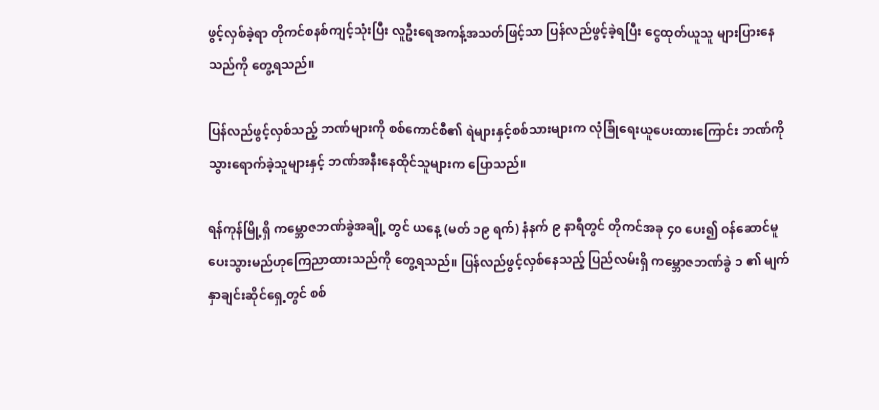ဖွင့်လှစ်ခဲ့ရာ တိုကင်စနစ်ကျင့်သုံးပြီး လူဦးရေအကန့်အသတ်ဖြင့်သာ ပြန်လည်ဖွင့်ခဲ့ရပြီး ငွေထုတ်ယူသူ များပြားနေသည်ကို တွေ့ရသည်။

ပြန်လည်ဖွင့်လှစ်သည့် ဘဏ်များကို စစ်ကောင်စီ၏ ရဲများနှင့်စစ်သားများက လုံခြုံရေးယူပေးထားကြောင်း ဘဏ်ကိုသွားရောက်ခဲ့သူများနှင့် ဘဏ်အနီးနေထိုင်သူများက ပြောသည်။

ရန်ကုန်မြို့ရှိ ကမ္ဘောဇဘဏ်ခွဲအချို့ တွင် ယနေ့ (မတ် ၁၉ ရက်) နံနက် ၉ နာရီတွင် တိုကင်အခု ၄၀ ပေး၍ ဝန်ဆောင်မူပေးသွားမည်ဟုကြေညာထားသည်ကို တွေ့ရသည်။ ပြန်လည်ဖွင့်လှစ်နေသည့် ပြည်လမ်းရှိ ကမ္ဘောဇဘဏ်ခွဲ ၁ ၏ မျက်နှာချင်းဆိုင်ရှေ့တွင် စစ်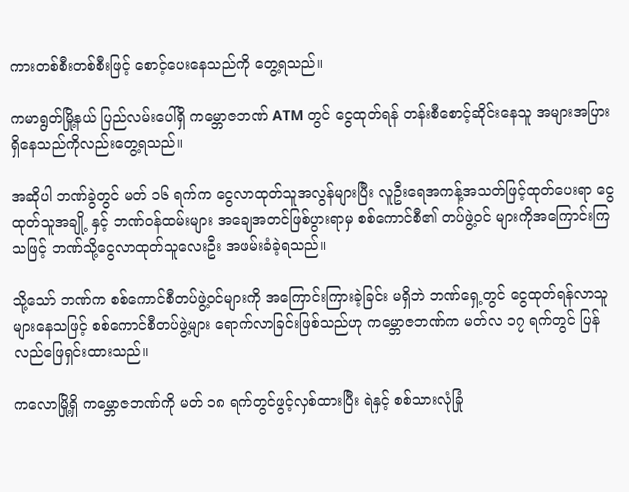ကားတစ်စီးတစ်စီးဖြင့် စောင့်ပေးနေသည်ကို တွေ့ရသည်။

ကမာရွတ်မြို့နယ် ပြည်လမ်းပေါ်ရှိ ကမ္ဘောဇဘဏ် ATM တွင် ငွေထုတ်ရန် တန်းစီစောင့်ဆိုင်းနေသူ အများအပြားရှိနေသည်ကိုလည်းတွေ့ရသည်။

အဆိုပါ ဘဏ်ခွဲတွင် မတ် ၁၆ ရက်က ငွေလာထုတ်သူအလွန်များပြီး လူဦးရေအကန့်အသတ်ဖြင့်ထုတ်ပေးရာ ငွေထုတ်သူအချို့ နှင့် ဘဏ်ဝန်ထမ်းများ အချေအတင်ဖြစ်ပွားရာမှ စစ်ကောင်စီ၏ တပ်ဖွဲ့ဝင် များကိုအကြောင်းကြသဖြင့် ဘဏ်သို့ငွေလာထုတ်သူလေးဦး အဖမ်းခံခဲ့ရသည်။

သို့သော် ဘဏ်က စစ်ကောင်စီတပ်ဖွဲ့ဝင်များကို အကြောင်းကြားခဲ့ခြင်း မရှိဘဲ ဘဏ်ရှေ့တွင် ငွေထုတ်ရန်လာသူများနေသဖြင့် စစ်ကောင်စီတပ်ဖွဲ့များ ရောက်လာခြင်းဖြစ်သည်ဟု ကမ္ဘောဇဘဏ်က မတ်လ ၁၇ ရက်တွင် ပြန်လည်ဖြေရှင်းထားသည်။

ကလောမြို့ရှိ ကမ္ဘောဇဘဏ်ကို မတ် ၁၈ ရက်တွင်ဖွင့်လှစ်ထားပြီး ရဲနှင့် စစ်သားလုံခြုံ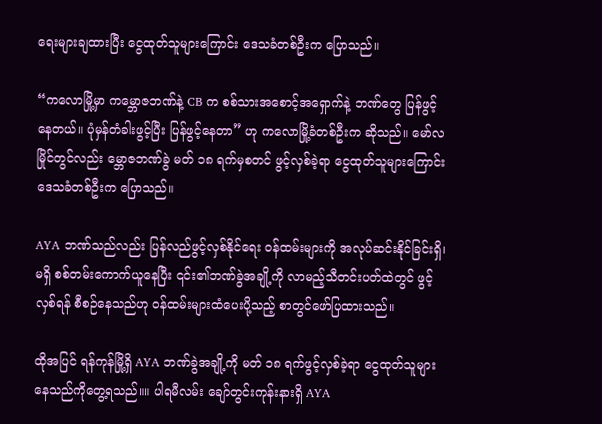ရေးများချထားပြီး ငွေထုတ်သူများကြောင်း ဒေသခံတစ်ဦးက ပြောသည်။

“ကလောမြို့မှာ ကမ္ဘောဇဘဏ်နဲ့ CB က စစ်သားအစောင့်အရှောက်နဲ့ ဘဏ်တွေ ပြန်ဖွင့်နေတယ်။ ပုံမှန်တံခါးဖွင့်ပြီး ပြန်ဖွင့်နေတာ” ဟု ကလောမြို့ခံတစ်ဦးက ဆိုသည်။ မော်လမြိုင်တွင်လည်း မ္ဘောဇဘဏ်ခွဲ မတ် ၁၈ ရက်မှစတင် ဖွင့်လှစ်ခဲ့ရာ ငွေထုတ်သူများကြောင်း ဒေသခံတစ်ဦးက ပြောသည်။

AYA ဘဏ်သည်လည်း ပြန်လည်ဖွင့်လှစ်နိုင်ရေး ဝန်ထမ်းများကို အလုပ်ဆင်းနိုင်ခြင်းရှိ၊ မရှိ စစ်တမ်းကောက်ယူနေပြီး ၎င်း၏ဘဏ်ခွဲအချို့ကို လာမည့်သီတင်းပတ်ထဲတွင် ဖွင့်လှစ်ရန် စီစဉ်နေသည်ဟု ဝန်ထမ်းများထံပေးပို့သည့် စာတွင်ဖော်ပြထားသည်။

ထိုအပြင် ရန်ကုန်မြို့ရှိ AYA ဘဏ်ခွဲအချို့ကို မတ် ၁၈ ရက်ဖွင့်လှစ်ခဲ့ရာ ငွေထုတ်သူများနေသည်ကိုတွေ့ရသည်။။ ပါရမီလမ်း ချော်တွင်းကုန်းနားရှိ AYA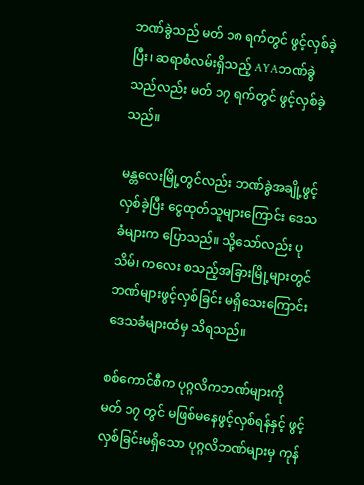ဘဏ်ခွဲသည် မတ် ၁၈ ရက်တွင် ဖွင့်လှစ်ခဲ့ပြီး၊ ဆရာစံလမ်းရှိသည့် AYAဘဏ်ခွဲသည်လည်း မတ် ၁၇ ရက်တွင် ဖွင့်လှစ်ခဲ့သည်။

မန္တလေးမြို့တွင်လည်း ဘဏ်ခွဲအချို့ဖွင့်လှစ်ခဲ့ပြီး ငွေထုတ်သူများကြောင်း ဒေသခံများက ပြောသည်။ သို့သော်လည်း ပုသိမ်၊ ကလေး စသည့်အခြားမြို့များတွင် ဘဏ်များဖွင့်လှစ်ခြင်း မရှိသေးကြောင်း ဒေသခံများထံမှ သိရသည်။

စစ်ကောင်စီက ပုဂ္ဂလိကဘဏ်များကို မတ် ၁၇ တွင် မဖြစ်မနေဖွင့်လှစ်ရန်နှင့် ဖွင့်လှစ်ခြင်းမရှိသော ပုဂ္ဂလိဘဏ်များမှ ကုန်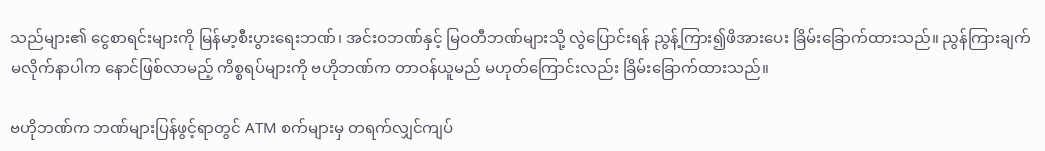သည်များ၏ ငွေစာရင်းများကို မြန်မာ့စီးပွားရေးဘဏ်၊ အင်းဝဘဏ်နှင့် မြဝတီဘဏ်များသို့ လွဲပြောင်းရန် ညွန့်ကြား၍ဖိအားပေး ခြိမ်းခြောက်ထားသည်။ ညွန်ကြားချက် မလိုက်နာပါက နောင်ဖြစ်လာမည့် ကိစ္စရပ်များကို ဗဟိုဘဏ်က တာဝန်ယူမည် မဟုတ်ကြောင်းလည်း ခြိမ်းခြောက်ထားသည်။

ဗဟိုဘဏ်က ဘဏ်များပြန်ဖွင့်ရာတွင် ATM စက်များမှ တရက်လျှင်ကျပ်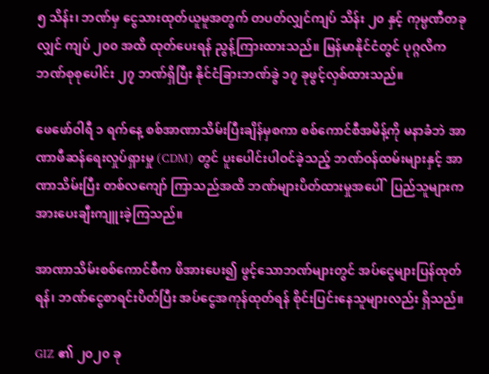၅ သိန်း၊ ဘဏ်မှ ငွေသားထုတ်ယူမူအတွက် တပတ်လျှင်ကျပ် သိန်း ၂၀ နှင့် ကုမ္ပဏီတခုလျှင် ကျပ် ၂၀၀ အထိ ထုတ်ပေးရန် ညွန့်ကြားထားသည်။ မြန်မာနိုင်ငံတွင် ပုဂ္ဂလိက ဘဏ်စုစုပေါင်း ၂၇ ဘဏ်ရှိပြီး နိုင်ငံခြားဘဏ်ခွဲ ၁၇ ခုဖွင့်လှစ်ထားသည်။

ဖေဖော်ဝါရီ ၁ ရက်နေ့ စစ်အာဏာသိမ်းပြီးချိန်မှစကာ စစ်ကောင်စီအမိန့်ကို မနာခံဘဲ အာဏာဖီဆန်ရေးလှုပ်ရှားမှု (CDM) တွင် ပူးပေါင်းပါဝင်ခဲ့သည့် ဘဏ်ဝန်ထမ်းများနှင့် အာဏာသိမ်းပြီး တစ်လကျော် ကြာသည်အထိ ဘဏ်များပိတ်ထားမှုအပေါ်  ပြည်သူများက အားပေးချီးကျူးခဲ့ကြသည်။

အာဏာသိမ်းစစ်ကောင်စီက ဖိအားပေး၍ ဖွင့်သောဘဏ်များတွင် အပ်ငွေများပြန်ထုတ်ရန်၊ ဘဏ်ငွေစာရင်းပိတ်ပြီး အပ်ငွေအကုန်ထုတ်ရန် စိုင်းပြင်းနေသူများလည်း ရှိသည်။

GIZ ၏ ၂၀၂၀ ခု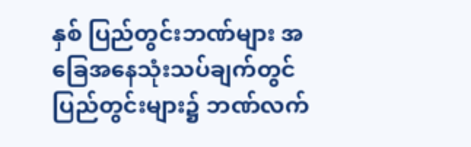နှစ် ပြည်တွင်းဘဏ်များ အခြေအနေသုံးသပ်ချက်တွင် ပြည်တွင်းများ၌ ဘဏ်လက်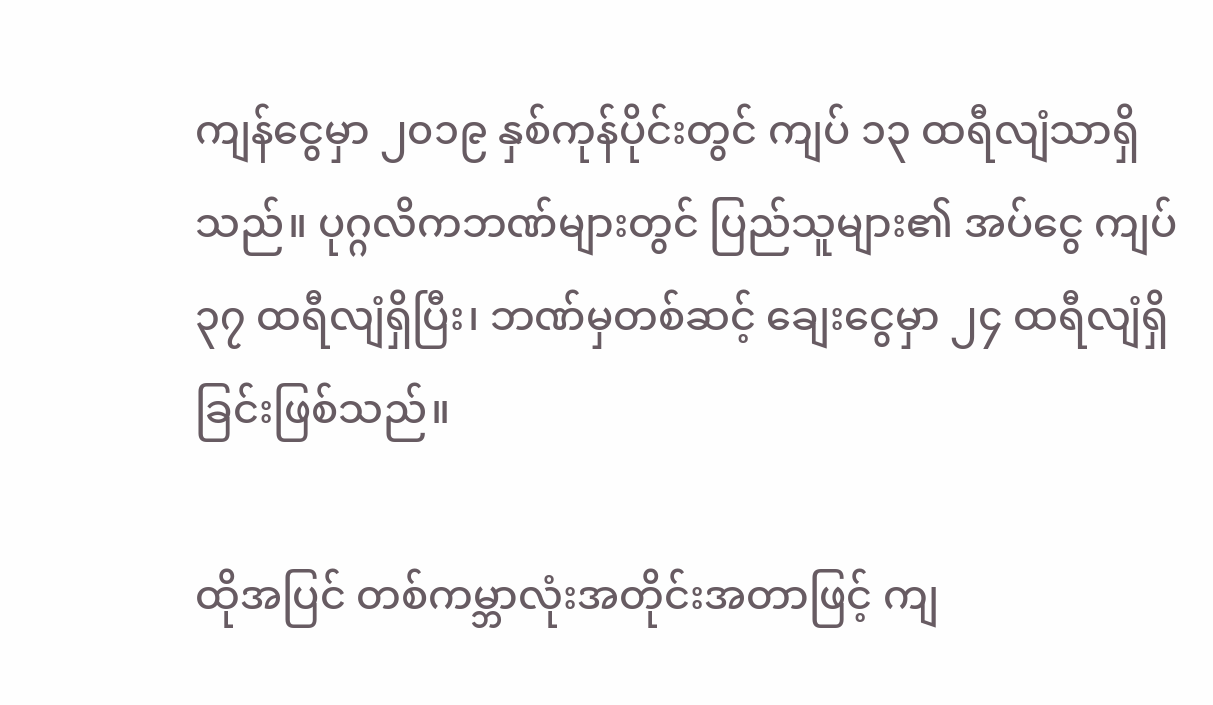ကျန်ငွေမှာ ၂၀၁၉ နှစ်ကုန်ပိုင်းတွင် ကျပ် ၁၃ ထရီလျံသာရှိသည်။ ပုဂ္ဂလိကဘဏ်များတွင် ပြည်သူများ၏ အပ်ငွေ ကျပ်၃၇ ထရီလျံရှိပြီး၊ ဘဏ်မှတစ်ဆင့် ချေးငွေမှာ ၂၄ ထရီလျံရှိခြင်းဖြစ်သည်။

ထိုအပြင် တစ်ကမ္ဘာလုံးအတိုင်းအတာဖြင့် ကျ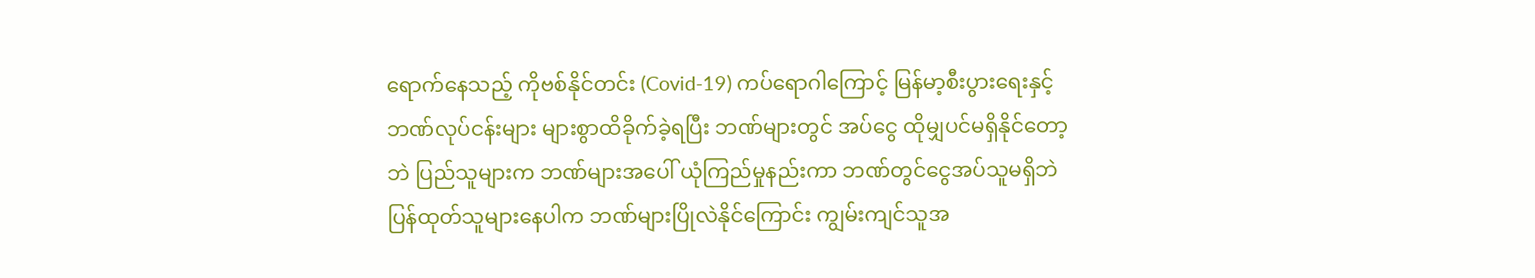ရောက်နေသည့် ကိုဗစ်နိုင်တင်း (Covid-19) ကပ်ရောဂါကြောင့် မြန်မာ့စီးပွားရေးနှင့် ဘဏ်လုပ်ငန်းများ များစွာထိခိုက်ခဲ့ရပြီး ဘဏ်များတွင် အပ်ငွေ ထိုမျှပင်မရှိနိုင်တော့ဘဲ ပြည်သူများက ဘဏ်များအပေါ် ယုံကြည်မှုနည်းကာ ဘဏ်တွင်ငွေအပ်သူမရှိဘဲ ပြန်ထုတ်သူများနေပါက ဘဏ်များပြိုလဲနိုင်ကြောင်း ကျွမ်းကျင်သူအ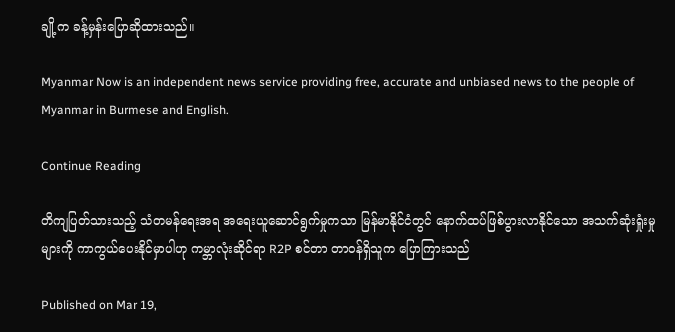ချို့က ခန့်မှန်းပြောဆိုထားသည်။

Myanmar Now is an independent news service providing free, accurate and unbiased news to the people of Myanmar in Burmese and English.

Continue Reading

တိကျပြတ်သားသည့် သံတမန်ရေးအရ အရေးယူဆောင်ရွက်မှုကသာ မြန်မာနိုင်ငံတွင် နောက်ထပ်ဖြစ်ပွားလာနိုင်သော အသက်ဆုံးရှုံးမှုများကို ကာကွယ်ပေးနိုင်မှာပါဟု ကမ္ဘာလုံးဆိုင်ရာ R2P စင်တာ တာဝန်ရှိသူက ပြောကြားသည်

Published on Mar 19,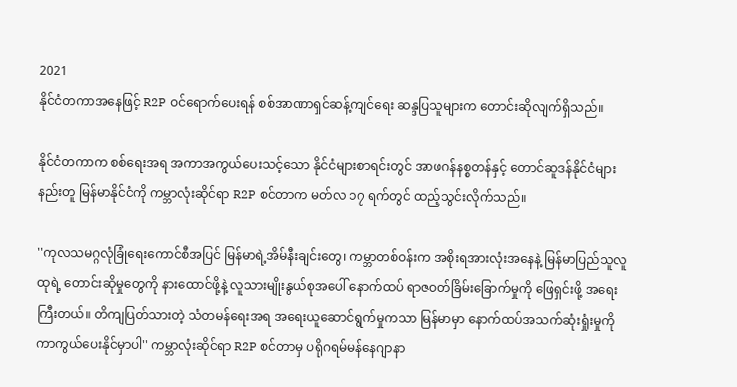2021
နိုင်ငံတကာအနေဖြင့် R2P ဝင်ရောက်ပေးရန် စစ်အာဏာရှင်ဆန့်ကျင်ရေး ဆန္ဒပြသူများက တောင်းဆိုလျက်ရှိသည်။

နိုင်ငံတကာက စစ်ရေးအရ အကာအကွယ်ပေးသင့်သော နိုင်ငံများစာရင်းတွင် အာဖဂန်နစ္စတန်နှင့် တောင်ဆူဒန်နိုင်ငံများနည်းတူ မြန်မာနိုင်ငံကို ကမ္ဘာလုံးဆိုင်ရာ R2P စင်တာက မတ်လ ၁၇ ရက်တွင် ထည့်သွင်းလိုက်သည်။

''ကုလသမဂ္ဂလုံခြုံရေးကောင်စီအပြင် မြန်မာရဲ့အိမ်နီးချင်းတွေ၊ ကမ္ဘာတစ်ဝန်းက အစိုးရအားလုံးအနေနဲ့ မြန်မာပြည်သူလူထုရဲ့ တောင်းဆိုမှုတွေကို နားထောင်ဖို့နဲ့ လူသားမျိုးနွယ်စုအပေါ် နောက်ထပ် ရာဇဝတ်ခြိမ်းခြောက်မှုကို ဖြေရှင်းဖို့ အရေးကြီးတယ်။ တိကျပြတ်သားတဲ့ သံတမန်ရေးအရ အရေးယူဆောင်ရွက်မှုကသာ မြန်မာမှာ နောက်ထပ်အသက်ဆုံးရှုံးမှုကို ကာကွယ်ပေးနိုင်မှာပါ'' ကမ္ဘာလုံးဆိုင်ရာ R2P စင်တာမှ ပရိုဂရမ်မန်နေဂျာနာ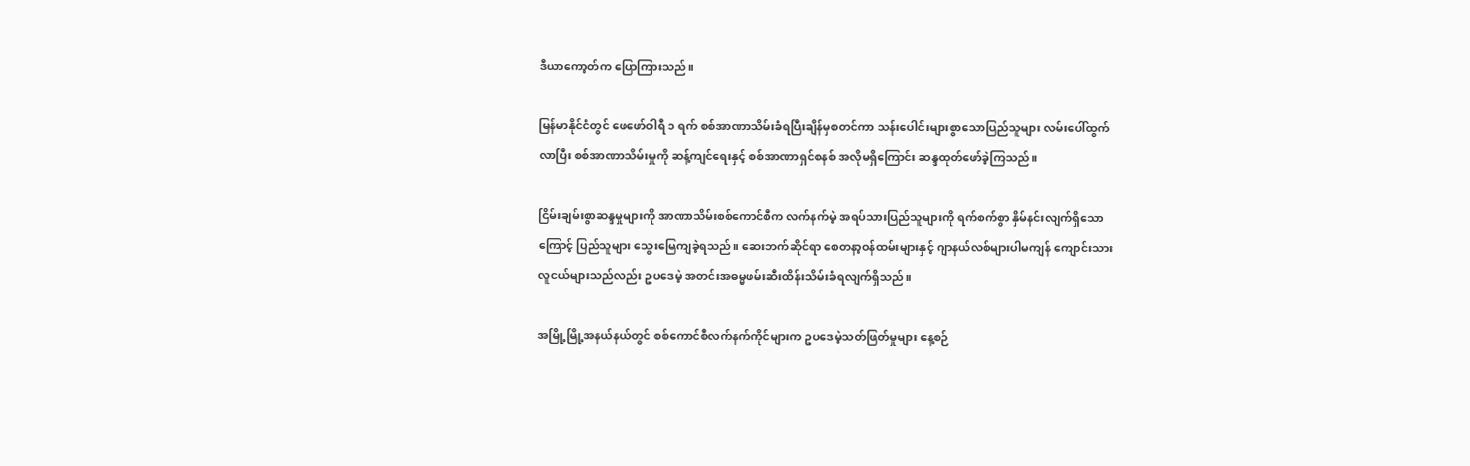ဒီယာကော့တ်က ပြောကြားသည်။

မြန်မာနိုင်ငံတွင် ဖေဖော်ဝါရီ ၁ ရက် စစ်အာဏာသိမ်းခံရပြီးချိန်မှစတင်ကာ သန်းပေါင်းများစွာသောပြည်သူများ လမ်းပေါ်ထွက်လာပြီး စစ်အာဏာသိမ်းမှုကို ဆန့်ကျင်ရေးနှင့် စစ်အာဏာရှင်စနစ် အလိုမရှိကြောင်း ဆန္ဒထုတ်ဖော်ခဲ့ကြသည်။

ငြိမ်းချမ်းစွာဆန္ဒမှုများကို အာဏာသိမ်းစစ်ကောင်စီက လက်နက်မဲ့ အရပ်သားပြည်သူများကို ရက်စက်စွာ နှိမ်နင်းလျက်ရှိသောကြောင့် ပြည်သူများ သွေးမြေကျခဲ့ရသည်။ ဆေးဘက်ဆိုင်ရာ စေတနာ့ဝန်ထမ်းများနှင့် ဂျာနယ်လစ်များပါမကျန် ကျောင်းသားလူငယ်များသည်လည်း ဥပဒေမဲ့ အတင်းအဓမ္မဖမ်းဆီးထိန်းသိမ်းခံရလျက်ရှိသည်။

အမြို့မြို့အနယ်နယ်တွင် စစ်ကောင်စီလက်နက်ကိုင်များက ဥပဒေမဲ့သတ်ဖြတ်မှုများ နေ့စဉ်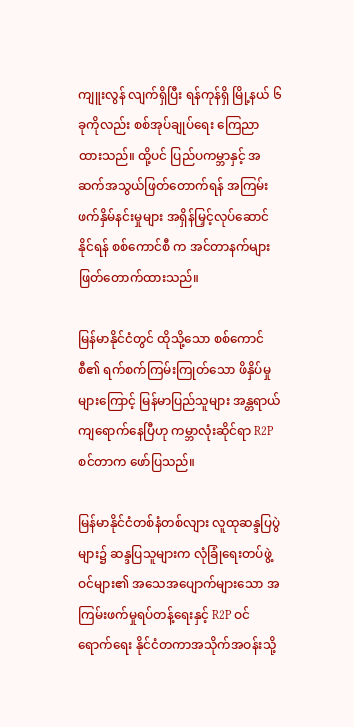ကျူးလွန် လျက်ရှိပြီး ရန်ကုန်ရှိ မြို့နယ် ၆ ခုကိုလည်း စစ်အုပ်ချုပ်ရေး ကြေညာထားသည်။ ထို့ပင် ပြည်ပကမ္ဘာနှင့် အဆက်အသွယ်ဖြတ်တောက်ရန် အကြမ်းဖက်နှိမ်နင်းမှုများ အရှိန်မြှင့်လုပ်ဆောင်နိုင်ရန် စစ်ကောင်စီ က အင်တာနက်များ ဖြတ်တောက်ထားသည်။

မြန်မာနိုင်ငံတွင် ထိုသို့သော စစ်ကောင်စီ၏ ရက်စက်ကြမ်းကြုတ်သော ဖိနှိပ်မှုများကြောင့် မြန်မာပြည်သူများ အန္တရာယ်ကျရောက်နေပြီဟု ကမ္ဘာလုံးဆိုင်ရာ R2P စင်တာက ဖော်ပြသည်။

မြန်မာနိုင်ငံတစ်နံတစ်လျား လူထုဆန္ဒပြပွဲများ၌ ဆန္ဒပြသူများက လုံခြုံရေးတပ်ဖွဲ့ဝင်များ၏ အသေအပျောက်များသော အကြမ်းဖက်မှုရပ်တန့်ရေးနှင့် R2P ဝင်ရောက်ရေး နိုင်ငံတကာအသိုက်အဝန်းသို့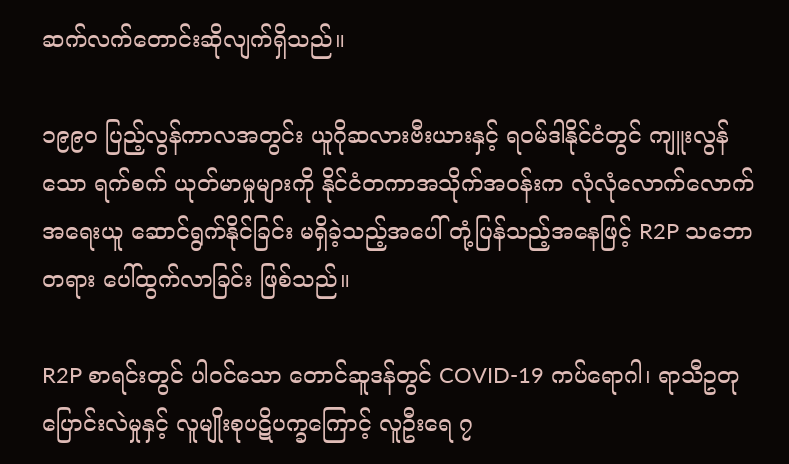ဆက်လက်တောင်းဆိုလျက်ရှိသည်။

၁၉၉၀ ပြည့်လွန်ကာလအတွင်း ယူဂိုဆလားဗီးယားနှင့် ရဝမ်ဒါနိုင်ငံတွင် ကျူးလွန်သော ရက်စက် ယုတ်မာမှုများကို နိုင်ငံတကာအသိုက်အဝန်းက လုံလုံလောက်လောက် အရေးယူ ဆောင်ရွက်နိုင်ခြင်း မရှိခဲ့သည့်အပေါ် တုံ့ပြန်သည့်အနေဖြင့် R2P သဘောတရား ပေါ်ထွက်လာခြင်း ဖြစ်သည်။

R2P စာရင်းတွင် ပါဝင်သော တောင်ဆူဒန်တွင် COVID-19 ကပ်ရောဂါ၊ ရာသီဥတုပြောင်းလဲမှုနှင့် လူမျိုးစုပဋိပက္ခကြောင့် လူဦးရေ ၇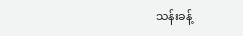သန်းခန့်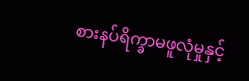စားနပ်ရိက္ခာမဖူလုံမှုနှင့်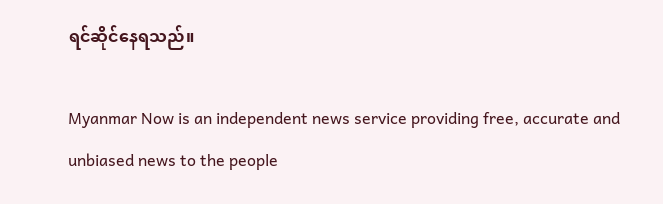ရင်ဆိုင်နေရသည်။

Myanmar Now is an independent news service providing free, accurate and unbiased news to the people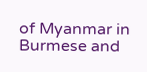of Myanmar in Burmese and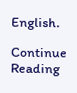English.

Continue Reading